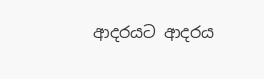ආදරයට ආදරය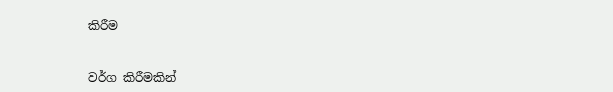කිරීම


වර්ග කිරීමකින්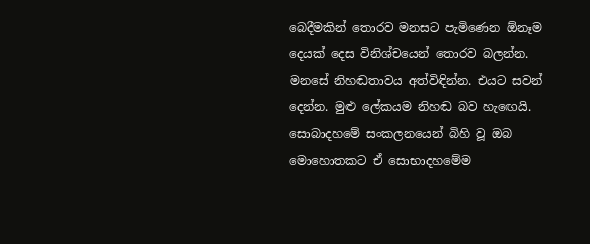බෙදීමකින් තොරව මනසට පැමිණෙන ඕනෑම දෙයක්‌ දෙස විනිශ්චයෙන් තොරව බලන්න. මනසේ නිහඬතාවය අත්විඳින්න. එයට සවන් දෙන්න. මුළු ලේකයම නිහඬ බව හැඟෙයි. සොබාදහමේ සංකලනයෙන් බිහි වූ ඔබ මොහොතකට ඒ සොභාදහමේම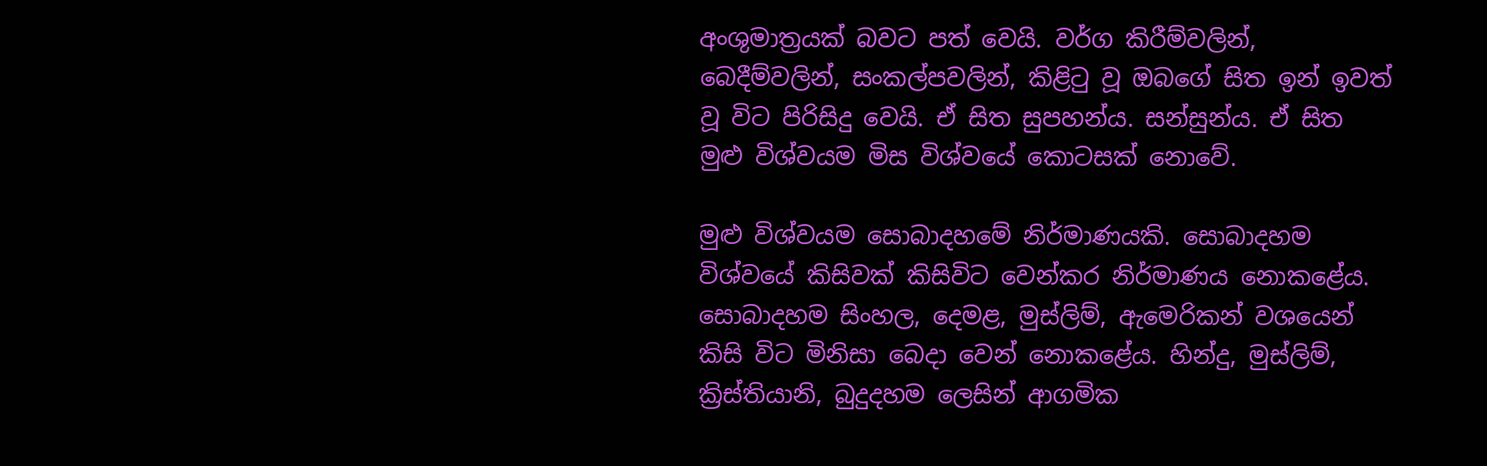අංශුමාත්‍රයක්‌ බවට පත් වෙයි. වර්ග කිරීම්වලින්, බෙදීම්වලින්, සංකල්පවලින්, කිළිටු වූ ඔබගේ සිත ඉන් ඉවත් වූ විට පිරිසිදු වෙයි. ඒ සිත සුපහන්ය. සන්සුන්ය. ඒ සිත මුළු විශ්වයම මිස විශ්වයේ කොටසක්‌ නොවේ.

මුළු විශ්වයම සොබාදහමේ නිර්මාණයකි. සොබාදහම විශ්වයේ කිසිවක්‌ කිසිවිට වෙන්කර නිර්මාණය නොකළේය. සොබාදහම සිංහල, දෙමළ, මුස්‌ලිම්, ඇමෙරිකන් වශයෙන් කිසි විට මිනිසා බෙදා වෙන් නොකළේය. හින්දු, මුස්‌ලිම්, ක්‍රිස්‌තියානි, බුදුදහම ලෙසින් ආගමික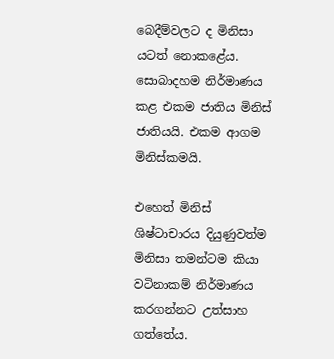බෙදීම්වලට ද මිනිසා යටත් නොකළේය. සොබාදහම නිර්මාණය කළ එකම ජාතිය මිනිස්‌ ජාතියයි. එකම ආගම මිනිස්‌කමයි.

එහෙත් මිනිස්‌ ශිෂ්ටාචාරය දියුණුවත්ම මිනිසා තමන්ටම කියා වටිනාකම් නිර්මාණය කරගන්නට උත්සාහ ගත්තේය.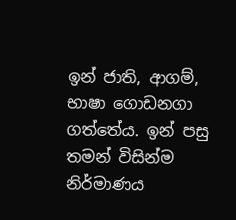ඉන් ජාති, ආගම්, භාෂා ගොඩනගා ගත්තේය. ඉන් පසු තමන් විසින්ම නිර්මාණය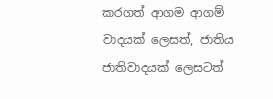කරගත් ආගම ආගම් වාදයක්‌ ලෙසත්, ජාතිය ජාතිවාදයක්‌ ලෙසටත්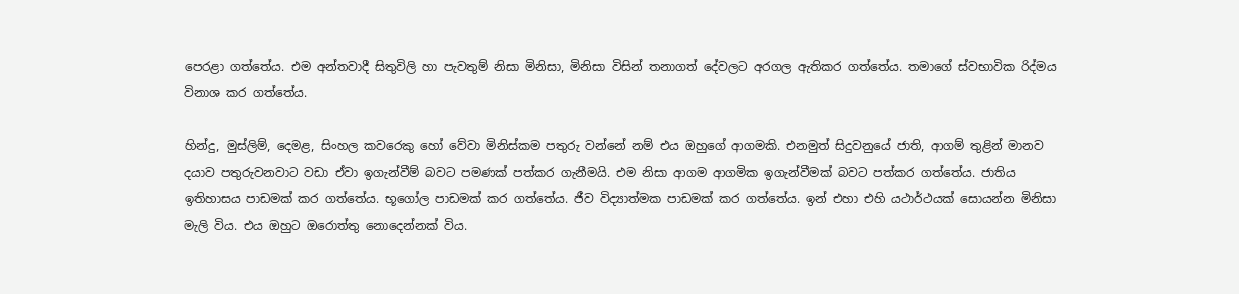පෙරළා ගත්තේය. එම අන්තවාදී සිතුවිලි හා පැවතුම් නිසා මිනිසා, මිනිසා විසින් තනාගත් දේවලට අරගල ඇතිකර ගත්තේය. තමාගේ ස්‌වභාවික රිද්මය විනාශ කර ගත්තේය.

හින්දු, මුස්‌ලිම්, දෙමළ, සිංහල කවරෙකු හෝ වේවා මිනිස්‌කම පතුරු වන්නේ නම් එය ඔහුගේ ආගමකි. එනමුත් සිදුවනුයේ ජාති, ආගම් තුළින් මානව දයාව පතුරුවනවාට වඩා ඒවා ඉගැන්වීම් බවට පමණක්‌ පත්කර ගැනීමයි. එම නිසා ආගම ආගමික ඉගැන්වීමක්‌ බවට පත්කර ගත්තේය. ජාතිය ඉතිහාසය පාඩමක්‌ කර ගත්තේය. භූගෝල පාඩමක්‌ කර ගත්තේය. ජීව විද්‍යාත්මක පාඩමක්‌ කර ගත්තේය. ඉන් එහා එහි යථාර්ථයක්‌ සොයන්න මිනිසා මැලි විය. එය ඔහුට ඔරොත්තු නොදෙන්නක්‌ විය.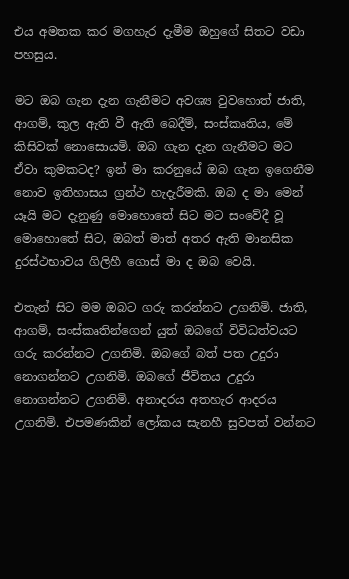එය අමතක කර මගහැර දැමීම ඔහුගේ සිතට වඩා පහසුය.

මට ඔබ ගැන දැන ගැනීමට අවශ්‍ය වුවහොත් ජාති, ආගම්, කුල ඇති වී ඇති බෙදීම්, සංස්‌කෘතිය, මේ කිසිවක්‌ නොසොයමි. ඔබ ගැන දැන ගැනීමට මට ඒවා කුමකටද? ඉන් මා කරනුයේ ඔබ ගැන ඉගෙනීම නොව ඉතිහාසය ග්‍රන්ථ හැදැරීමකි. ඔබ ද මා මෙන් යෑයි මට දැනුණු මොහොතේ සිට මට සංවේදී වූ මොහොතේ සිට, ඔබත් මාත් අතර ඇති මානසික දුරස්‌ථභාවය ගිලිහී ගොස්‌ මා ද ඔබ වෙයි.

එතැන් සිට මම ඔබට ගරු කරන්නට උගනිමි. ජාති, ආගම්, සංස්‌කෘතින්ගෙන් යුත් ඔබගේ විවිධත්වයට ගරු කරන්නට උගනිමි. ඔබගේ බත් පත උදුරා නොගන්නට උගනිමි. ඔබගේ ජීවිතය උදුරා නොගන්නට උගනිමි. අනාදරය අතහැර ආදරය උගනිමි. එපමණකින් ලෝකය සැනහී සුවපත් වන්නට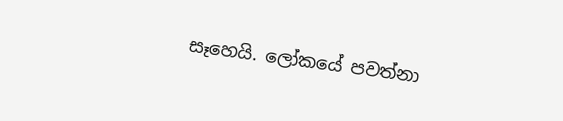සෑහෙයි. ලෝකයේ පවත්නා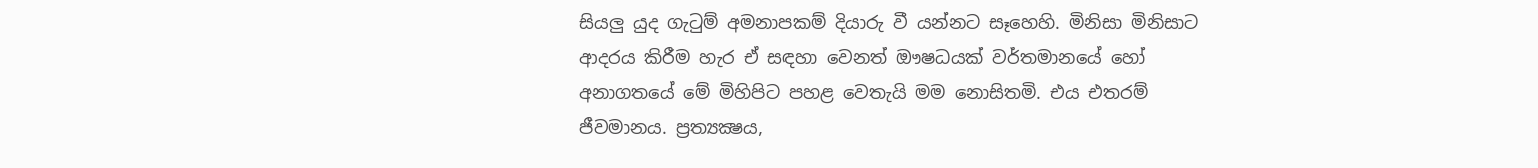සියලු යුද ගැටුම් අමනාපකම් දියාරු වී යන්නට සෑහෙහි. මිනිසා මිනිසාට ආදරය කිරීම හැර ඒ සඳහා වෙනත් ඖෂධයක්‌ වර්තමානයේ හෝ අනාගතයේ මේ මිහිපිට පහළ වෙතැයි මම නොසිතමි. එය එතරම් ජීවමානය. ප්‍රත්‍යක්‍ෂය,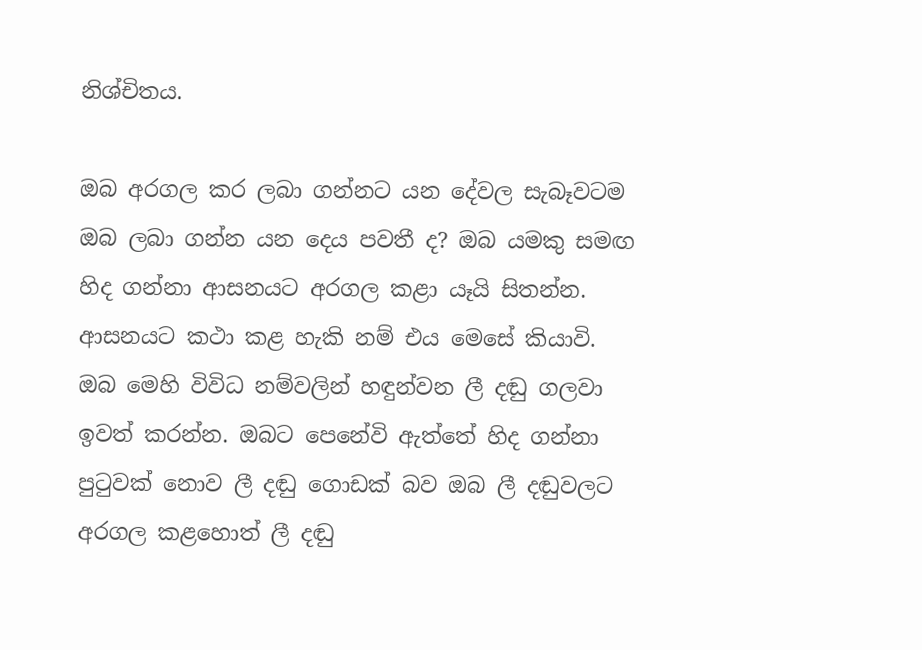නිශ්චිතය.

ඔබ අරගල කර ලබා ගන්නට යන දේවල සැබෑවටම ඔබ ලබා ගන්න යන දෙය පවතී ද? ඔබ යමකු සමඟ හිද ගන්නා ආසනයට අරගල කළා යෑයි සිතන්න. ආසනයට කථා කළ හැකි නම් එය මෙසේ කියාවි. ඔබ මෙහි විවිධ නම්වලින් හඳුන්වන ලී දඬු ගලවා ඉවත් කරන්න. ඔබට පෙනේවි ඇත්තේ හිද ගන්නා පුටුවක්‌ නොව ලී දඬු ගොඩක්‌ බව ඔබ ලී දඬුවලට අරගල කළහොත් ලී දඬු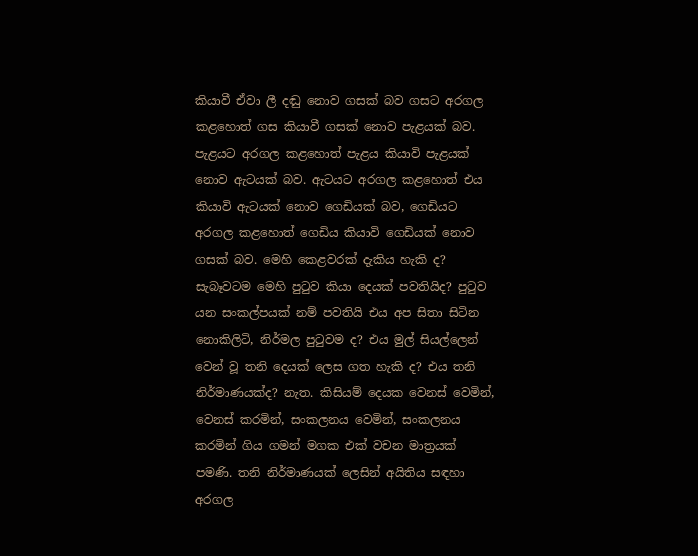කියාවී ඒවා ලී දඬු නොව ගසක්‌ බව ගසට අරගල කළහොත් ගස කියාවී ගසක්‌ නොව පැළයක්‌ බව. පැළයට අරගල කළහොත් පැළය කියාවි පැළයක්‌ නොව ඇටයක්‌ බව. ඇටයට අරගල කළහොත් එය කියාවි ඇටයක්‌ නොව ගෙඩියක්‌ බව, ගෙඩියට අරගල කළහොත් ගෙඩිය කියාවි ගෙඩියක්‌ නොව ගසක්‌ බව. මෙහි කෙළවරක්‌ දැකිය හැකි ද? සැබෑවටම මෙහි පුටුව කියා දෙයක්‌ පවතියිද? පුටුව යන සංකල්පයක්‌ නම් පවතියි එය අප සිතා සිටින නොකිලිටි, නිර්මල පුටුවම ද? එය මුල් සියල්ලෙන් වෙන් වූ තනි දෙයක්‌ ලෙස ගත හැකි ද? එය තනි නිර්මාණයක්‌ද? නැත. කිසියම් දෙයක වෙනස්‌ වෙමින්, වෙනස්‌ කරමින්, සංකලනය වෙමින්, සංකලනය කරමින් ගිය ගමන් මගක එක්‌ වචන මාත්‍රයක්‌ පමණි. තනි නිර්මාණයක්‌ ලෙසින් අයිතිය සඳහා අරගල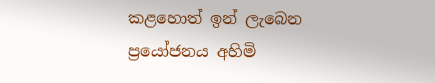කළහොත් ඉන් ලැබෙන ප්‍රයෝජනය අහිමි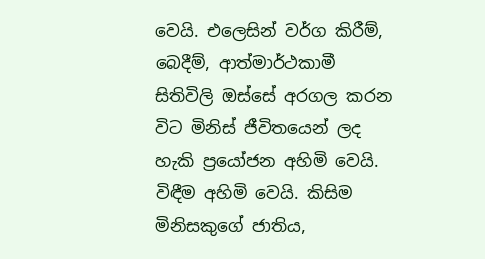වෙයි. එලෙසින් වර්ග කිරීම්, බෙදීම්, ආත්මාර්ථකාමී සිතිවිලි ඔස්‌සේ අරගල කරන විට මිනිස්‌ ජීවිතයෙන් ලද හැකි ප්‍රයෝජන අහිමි වෙයි. විඳීම අහිමි වෙයි. කිසිම මිනිසකුගේ ජාතිය,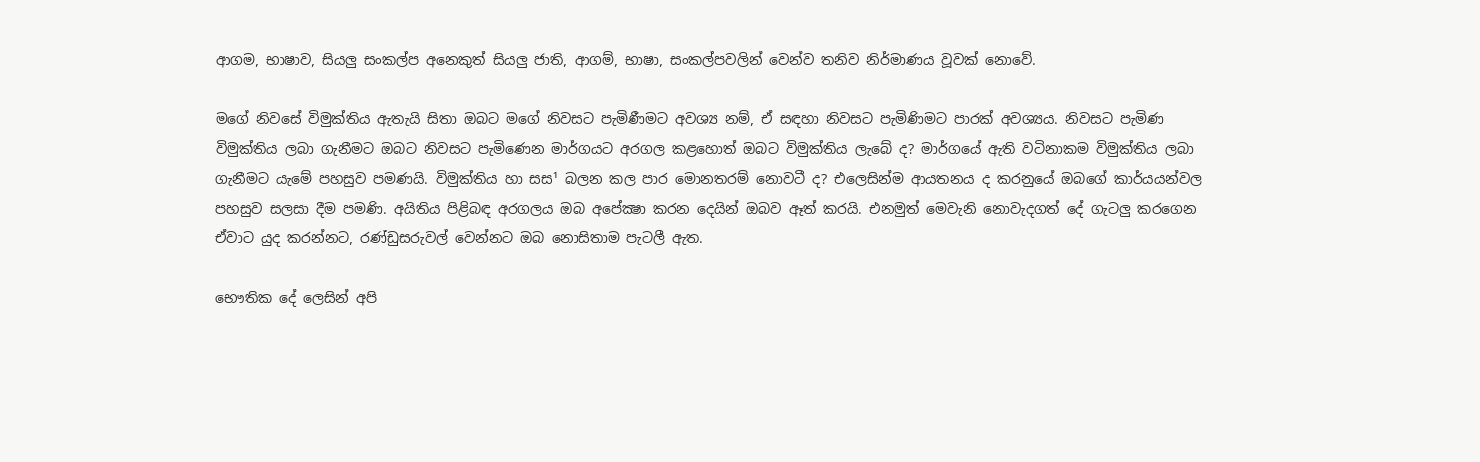ආගම, භාෂාව, සියලු සංකල්ප අනෙකුත් සියලු ජාති, ආගම්, භාෂා, සංකල්පවලින් වෙන්ව තනිව නිර්මාණය වූවක්‌ නොවේ.

මගේ නිවසේ විමුක්‌තිය ඇතැයි සිතා ඔබට මගේ නිවසට පැමිණීමට අවශ්‍ය නම්, ඒ සඳහා නිවසට පැමිණිමට පාරක්‌ අවශ්‍යය. නිවසට පැමිණ විමුක්‌තිය ලබා ගැනීමට ඔබට නිවසට පැමිණෙන මාර්ගයට අරගල කළහොත් ඔබට විමුක්‌තිය ලැබේ ද? මාර්ගයේ ඇති වටිනාකම විමුක්‌තිය ලබා ගැනීමට යැමේ පහසුව පමණයි. විමුක්‌තිය හා සස¹ බලන කල පාර මොනතරම් නොවටී ද? එලෙසින්ම ආයතනය ද කරනුයේ ඔබගේ කාර්යයන්වල පහසුව සලසා දීම පමණි. අයිතිය පිළිබඳ අරගලය ඔබ අපේක්‍ෂා කරන දෙයින් ඔබව ඈත් කරයි. එනමුත් මෙවැනි නොවැදගත් දේ ගැටලු කරගෙන ඒවාට යුද කරන්නට, රණ්‌ඩුසරුවල් වෙන්නට ඔබ නොසිතාම පැටලී ඇත.

භෞතික දේ ලෙසින් අපි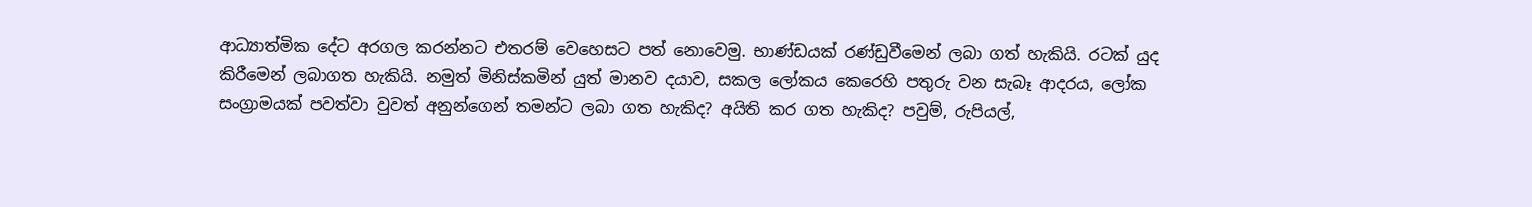ආධ්‍යාත්මික දේට අරගල කරන්නට එතරම් වෙහෙසට පත් නොවෙමු. භාණ්‌ඩයක්‌ රණ්‌ඩුවීමෙන් ලබා ගත් හැකියි. රටක්‌ යුද කිරීමෙන් ලබාගත හැකියි. නමුත් මිනිස්‌කමින් යුත් මානව දයාව, සකල ලෝකය කෙරෙහි පතුරු වන සැබෑ ආදරය, ලෝක සංග්‍රාමයක්‌ පවත්වා වුවත් අනුන්ගෙන් තමන්ට ලබා ගත හැකිද? අයිති කර ගත හැකිද? පවුම්, රුපියල්,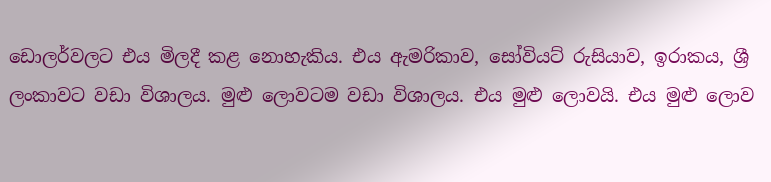ඩොලර්වලට එය මිලදී කළ නොහැකිය. එය ඇමරිකාව, සෝවියට්‌ රුසියාව, ඉරාකය, ශ්‍රී ලංකාවට වඩා විශාලය. මුළු ලොවටම වඩා විශාලය. එය මුළු ලොවයි. එය මුළු ලොව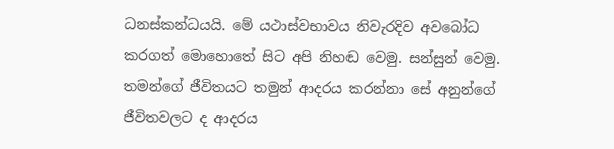ධනස්‌කන්ධයයි. මේ යථාස්‌වභාවය නිවැරදිව අවබෝධ කරගත් මොහොතේ සිට අපි නිහඬ වෙමු. සන්සුන් වෙමු. තමන්ගේ ජීවිතයට තමුන් ආදරය කරන්නා සේ අනුන්ගේ ජීවිතවලට ද ආදරය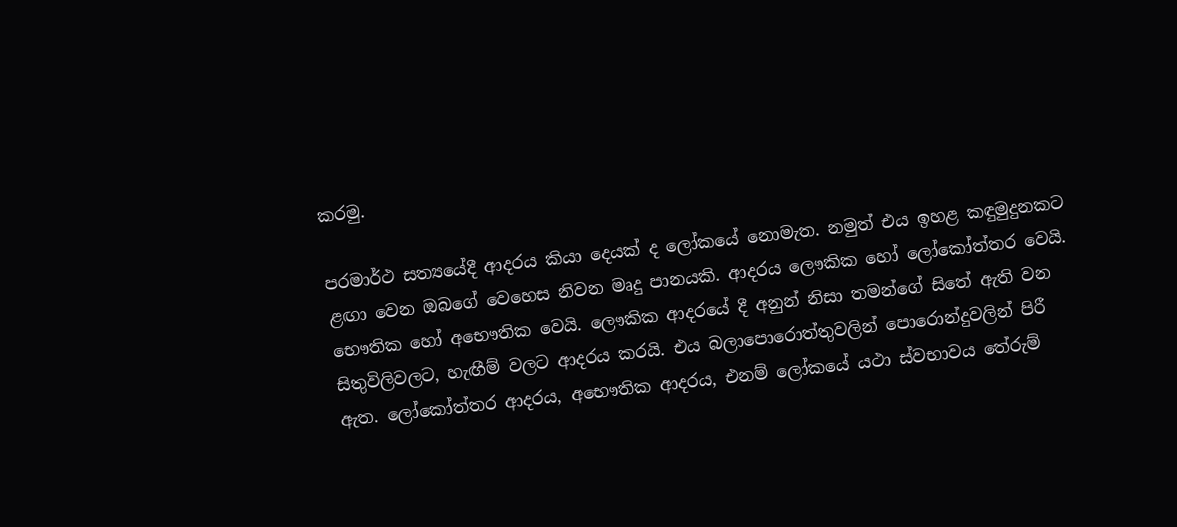කරමු.

පරමාර්ථ සත්‍යයේදී ආදරය කියා දෙයක්‌ ද ලෝකයේ නොමැත. නමුත් එය ඉහළ කඳුමුදුනකට ළඟා වෙන ඔබගේ වෙහෙස නිවන මෘදු පානයකි. ආදරය ලෞකික හෝ ලෝකෝත්තර වෙයි. භෞතික හෝ අභෞතික වෙයි. ලෞකික ආදරයේ දී අනුන් නිසා තමන්ගේ සිතේ ඇති වන සිතුවිලිවලට, හැඟීම් වලට ආදරය කරයි. එය බලාපොරොත්තුවලින් පොරොන්දුවලින් පිරී ඇත. ලෝකෝත්තර ආදරය, අභෞතික ආදරය, එනම් ලෝකයේ යථා ස්‌වභාවය තේරුම්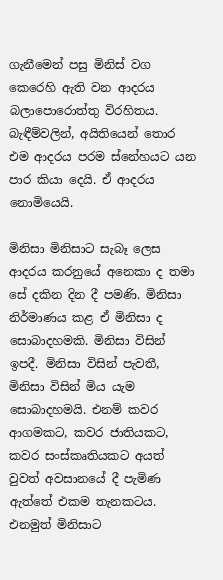ගැනීමෙන් පසු මිනිස්‌ වග කෙරෙහි ඇති වන ආදරය බලාපොරොත්තු විරහිතය. බැඳීම්වලින්, අයිතියෙන් තොර එම ආදරය පරම ස්‌නේහයට යන පාර කියා දෙයි. ඒ ආදරය නොමියෙයි.

මිනිසා මිනිසාට සැබෑ ලෙස ආදරය කරනුයේ අනෙකා ද තමා සේ දකින දින දී පමණි. මිනිසා නිර්මාණය කළ ඒ මිනිසා ද සොබාදහමකි. මිනිසා විසින් ඉපදී. මිනිසා විසින් පැවතී, මිනිසා විසින් මිය යැම සොබාදහමයි. එනම් කවර ආගමකට, කවර ජාතියකට, කවර සංස්‌කෘතියකට අයත් වුවත් අවසානයේ දී පැමිණ ඇත්තේ එකම තැනකටය. එනමුත් මිනිසාට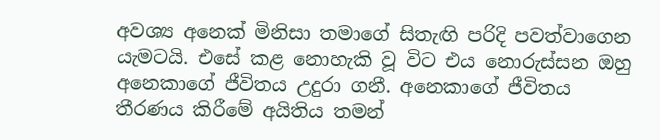අවශ්‍ය අනෙක්‌ මිනිසා තමාගේ සිතැඟි පරිදි පවත්වාගෙන යැමටයි. එසේ කළ නොහැකි වූ විට එය නොරුස්‌සන ඔහු අනෙකාගේ ජීවිතය උදුරා ගනී. අනෙකාගේ ජීවිතය තීරණය කිරීමේ අයිතිය තමන්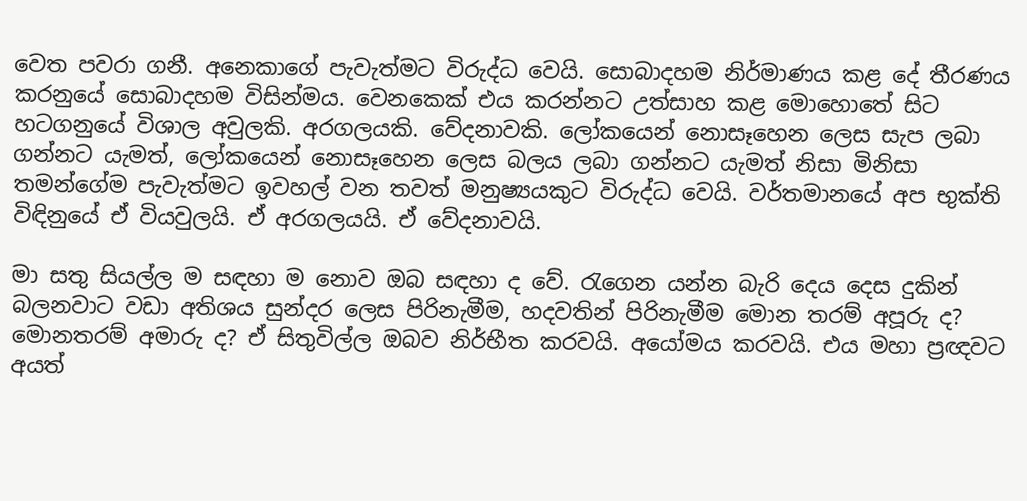වෙත පවරා ගනී. අනෙකාගේ පැවැත්මට විරුද්ධ වෙයි. සොබාදහම නිර්මාණය කළ දේ තීරණය කරනුයේ සොබාදහම විසින්මය. වෙනකෙක්‌ එය කරන්නට උත්සාහ කළ මොහොතේ සිට හටගනුයේ විශාල අවුලකි. අරගලයකි. වේදනාවකි. ලෝකයෙන් නොසෑහෙන ලෙස සැප ලබා ගන්නට යැමත්, ලෝකයෙන් නොසෑහෙන ලෙස බලය ලබා ගන්නට යැමත් නිසා මිනිසා තමන්ගේම පැවැත්මට ඉවහල් වන තවත් මනුෂ්‍යයකුට විරුද්ධ වෙයි. වර්තමානයේ අප භුක්‌ති විඳිනුයේ ඒ වියවුලයි. ඒ අරගලයයි. ඒ වේදනාවයි.

මා සතු සියල්ල ම සඳහා ම නොව ඔබ සඳහා ද වේ. රැගෙන යන්න බැරි දෙය දෙස දුකින් බලනවාට වඩා අතිශය සුන්දර ලෙස පිරිනැමීම, හදවතින් පිරිනැමීම මොන තරම් අපූරු ද? මොනතරම් අමාරු ද? ඒ සිතුවිල්ල ඔබව නිර්භීත කරවයි. අයෝමය කරවයි. එය මහා ප්‍රඥවට අයත්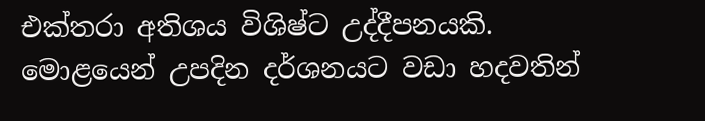එක්‌තරා අතිශය විශිෂ්ට උද්දීපනයකි. මොළයෙන් උපදින දර්ශනයට වඩා හදවතින්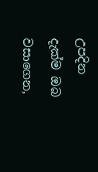උපදින දැක්‌ම ඔබ වසාගෙන,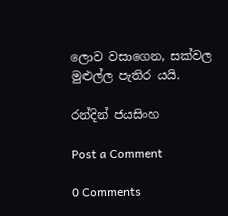ලොව වසාගෙන, සක්‌වල මුළුල්ල පැතිර යයි.

රන්දින් ජයසිංහ

Post a Comment

0 Comments